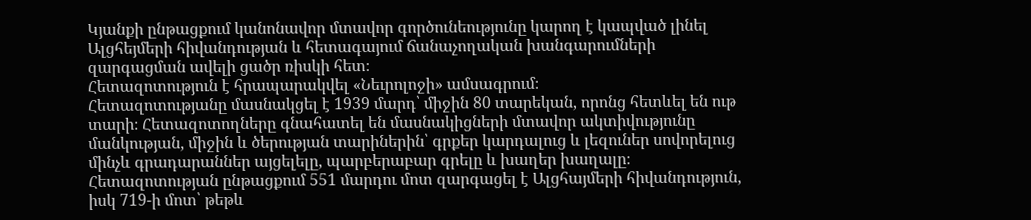Կյանքի ընթացքում կանոնավոր մտավոր գործունեությունը կարող է կապված լինել Ալցհեյմերի հիվանդության և հետագայում ճանաչողական խանգարումների զարգացման ավելի ցածր ռիսկի հետ։
Հետազոտություն է հրապարակվել «Նեւրոլոջի» ամսագրում։
Հետազոտությանը մասնակցել է 1939 մարդ՝ միջին 80 տարեկան, որոնց հետևել են ութ տարի։ Հետազոտողները գնահատել են մասնակիցների մտավոր ակտիվությունը մանկության, միջին և ծերության տարիներին՝ գրքեր կարդալուց և լեզուներ սովորելուց մինչև գրադարաններ այցելելը, պարբերաբար գրելը և խաղեր խաղալը։ Հետազոտության ընթացքում 551 մարդու մոտ զարգացել է Ալցհայմերի հիվանդություն, իսկ 719-ի մոտ՝ թեթև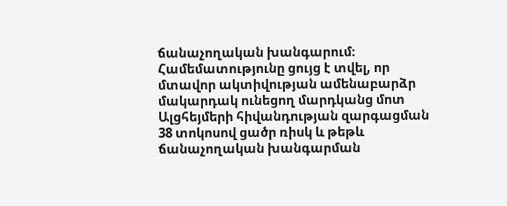ճանաչողական խանգարում։
Համեմատությունը ցույց է տվել, որ մտավոր ակտիվության ամենաբարձր մակարդակ ունեցող մարդկանց մոտ Ալցհեյմերի հիվանդության զարգացման 38 տոկոսով ցածր ռիսկ և թեթև ճանաչողական խանգարման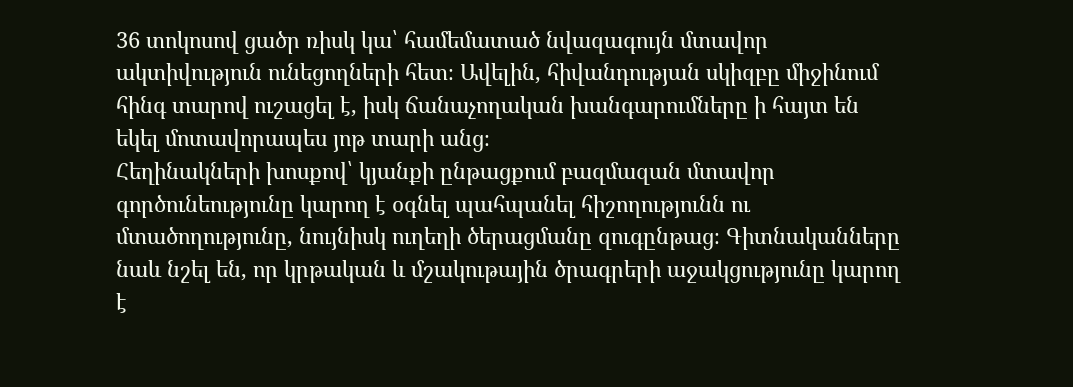36 տոկոսով ցածր ռիսկ կա՝ համեմատած նվազագույն մտավոր ակտիվություն ունեցողների հետ։ Ավելին, հիվանդության սկիզբը միջինում հինգ տարով ուշացել է, իսկ ճանաչողական խանգարումները ի հայտ են եկել մոտավորապես յոթ տարի անց։
Հեղինակների խոսքով՝ կյանքի ընթացքում բազմազան մտավոր գործունեությունը կարող է օգնել պահպանել հիշողությունն ու մտածողությունը, նույնիսկ ուղեղի ծերացմանը զուգընթաց։ Գիտնականները նաև նշել են, որ կրթական և մշակութային ծրագրերի աջակցությունը կարող է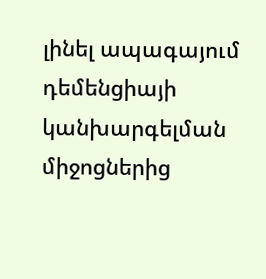լինել ապագայում դեմենցիայի կանխարգելման միջոցներից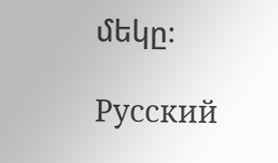մեկը։

Русский